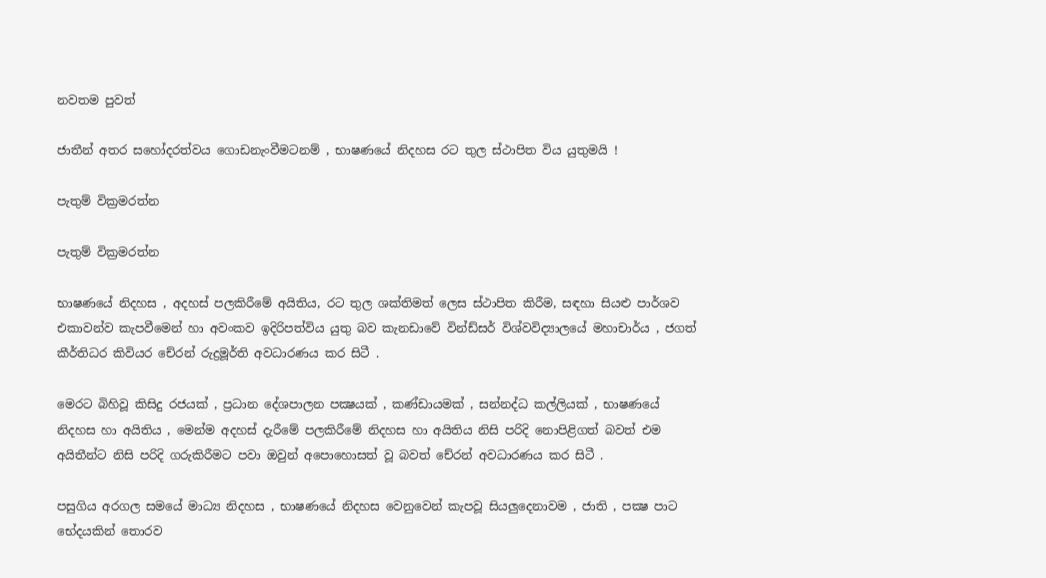නවතම පුවත්

ජාතීන් අතර සහෝදරත්වය ගොඩනැංවීමටනම් , භාෂණයේ නිදහස රට තුල ස්ථාපිත විය යුතුමයි !

පැතුම් වික්‍රමරත්න

පැතුම් වික්‍රමරත්න

භාෂණයේ නිදහස , අදහස් පලකිරීමේ අයිතිය, රට තුල ශක්තිමත් ලෙස ස්ථාපිත කිරීම, සඳහා සියළු පාර්ශව එකාවන්ව කැපවීමෙන් හා අවංකව ඉදිරිපත්විය යුතු බව කැනඩාවේ වින්ඩ්සර් විශ්වවිද්‍යාලයේ මහාචාර්ය , ජගත් කීර්තිධර කිවියර චේරන් රුද්‍රමූර්ති අවධාරණය කර සිටී .

මෙරට බිහිවූ කිසිදු රජයක් , ප්‍රධාන දේශපාලන පක්‍ෂයක් , කණ්ඩායමක් , සන්නද්ධ කල්ලියක් , භාෂණයේ නිදහස හා අයිතිය , මෙන්ම අදහස් දැරීමේ පලකිරීමේ නිදහස හා අයිතිය නිසි පරිදි නොපිළිගත් බවත් එම අයිතීන්ට නිසි පරිදි ගරුකිරීමට පවා ඔවුන් අපොහොසත් වූ බවත් චේරන් අවධාරණය කර සිටී .

පසුගිය අරගල සමයේ මාධ්‍ය නිදහස , භාෂණයේ නිදහස වෙනුවෙන් කැපවූ සියලුදෙනාවම , ජාති , පක්‍ෂ පාට භේදයකින් තොරව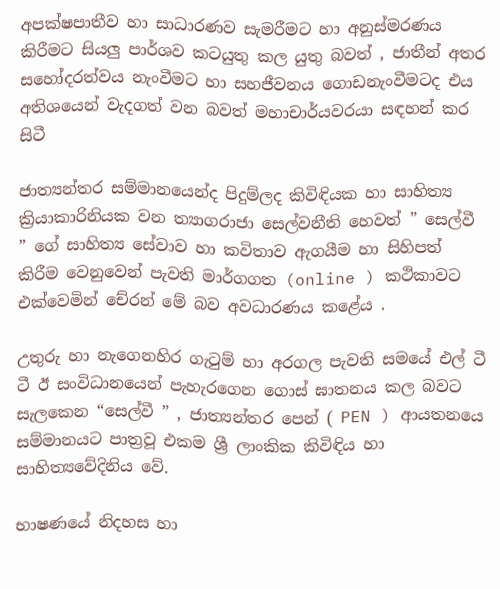අපක්ෂපාතීව හා සාධාරණව සැමරීමට හා අනුස්මරණය කිරීමට සියලු පාර්ශව කටයුතු කල යුතු බවත් , ජාතීන් අතර සහෝදරත්වය නැංවීමට හා සහජීවනය ගොඩනැංවීමටද එය අතිශයෙන් වැදගත් වන බවත් මහාචාර්යවරයා සඳහන් කර සිටී

ජාත්‍යන්තර සම්මානයෙන්ද පිදුම්ලද කිවිඳියක හා සාහිත්‍ය ක්‍රියාකාරිනියක වන ත්‍යාගරාජා සෙල්වනීති හෙවත් ” සෙල්වී ” ගේ සාහිත්‍ය සේවාව හා කවිතාව ඇගයීම හා සිහිපත් කිරීම වෙනුවෙන් පැවති මාර්ගගත (online ) කථිකාවට එක්වෙමින් චේරන් මේ බව අවධාරණය කළේය .

උතුරු හා නැගෙනහිර ගැටුම් හා අරගල පැවති සමයේ එල් ටී ටී ඊ සංවිධානයෙන් පැහැරගෙන ගොස් ඝාතනය කල බවට සැලකෙන “සෙල්වී ” , ජාත්‍යන්තර පෙන් ( PEN ) ආයතනයෙ සම්මානයට පාත්‍රවූ එකම ශ්‍රී ලාංකික කිවිඳිය හා සාහිත්‍යවේදිනිය වේ.

භාෂණයේ නිදහස හා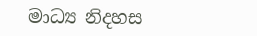මාධ්‍ය නිදහස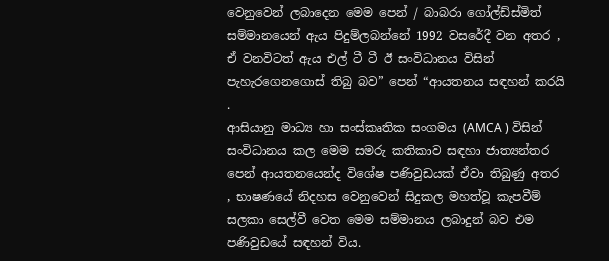වෙනුවෙන් ලබාදෙන මෙම පෙන් / බාබරා ගෝල්ඩ්ස්මිත් සම්මානයෙන් ඇය පිදුම්ලබන්නේ 1992 වසරේදී වන අතර , ඒ වනවිටත් ඇය එල් ටී ටී ඊ සංවිධානය විසින් පැහැරගෙනගොස් තිබු බව” පෙන් “ආයතනය සඳහන් කරයි .
ආසියානු මාධ්‍ය හා සංස්කෘතික සංගමය (AMCA ) විසින් සංවිධානය කල මෙම සමරු කතිකාව සඳහා ජාත්‍යන්තර පෙන් ආයතනයෙන්ද විශේෂ පණිවුඩයක් ඒවා තිබුණු අතර , භාෂණයේ නිදහස වෙනුවෙන් සිදුකල මහත්වූ කැපවීම් සලකා සෙල්වී වෙත මෙම සම්මානය ලබාදුන් බව එම පණිවුඩයේ සඳහන් විය.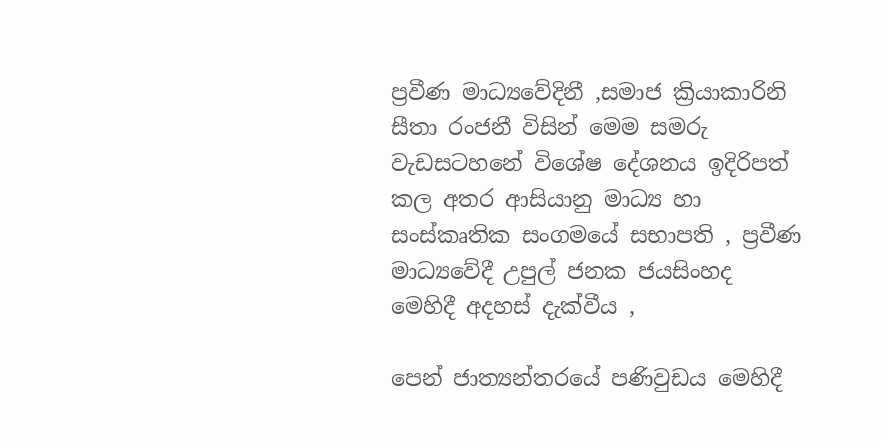ප්‍රවීණ මාධ්‍යවේදිනී ,සමාජ ක්‍රියාකාරිනි සීතා රංජනී විසින් මෙම සමරු වැඩසටහනේ විශේෂ දේශනය ඉදිරිපත් කල අතර ආසියානු මාධ්‍ය හා සංස්කෘතික සංගමයේ සභාපති , ප්‍රවීණ මාධ්‍යවේදී උපුල් ජනක ජයසිංහද මෙහිදී අදහස් දැක්වීය ,

පෙන් ජාත්‍යන්තරයේ පණිවුඩය මෙහිදී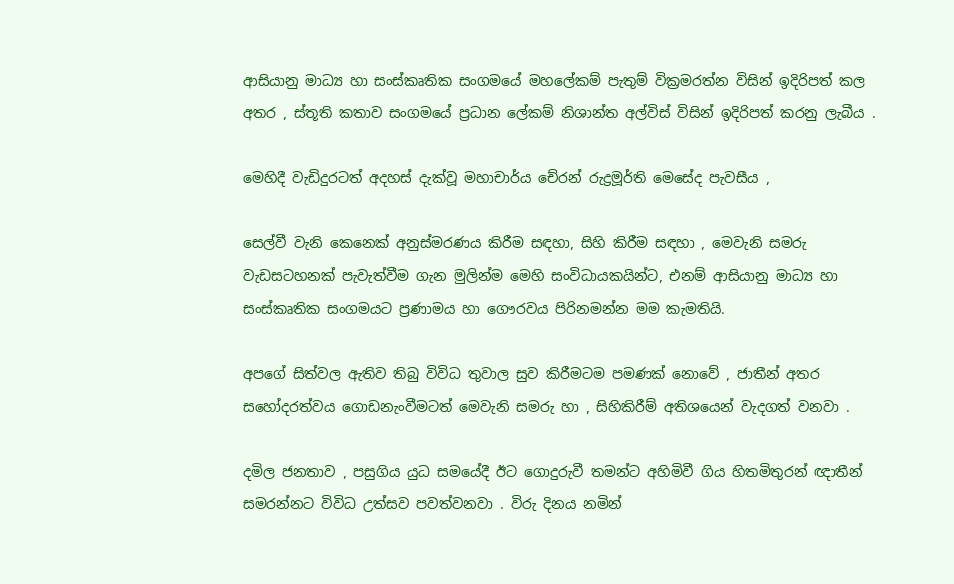ආසියානු මාධ්‍ය හා සංස්කෘතික සංගමයේ මහලේකම් පැතුම් වික්‍රමරත්න විසින් ඉදිරිපත් කල අතර , ස්තූති කතාව සංගමයේ ප්‍රධාන ලේකම් නිශාන්ත අල්විස් විසින් ඉදිරිපත් කරනු ලැබීය .

මෙහිදී වැඩිදුරටත් අදහස් දැක්වූ මහාචාර්ය චේරන් රුද්‍රමූර්ති මෙසේද පැවසීය ,

සෙල්වී වැනි කෙනෙක් අනුස්මරණය කිරීම සඳහා, සිහි කිරීම සඳහා , මෙවැනි සමරු වැඩසටහනක් පැවැත්වීම ගැන මුලින්ම මෙහි සංවිධායකයින්ට, එනම් ආසියානු මාධ්‍ය හා සංස්කෘතික සංගමයට ප්‍රණාමය හා ගෞරවය පිරිනමන්න මම කැමතියි.

අපගේ සිත්වල ඇතිව තිබු විවිධ තුවාල සුව කිරීමටම පමණක් නොවේ , ජාතීන් අතර සහෝදරත්වය ගොඩනැංවීමටත් මෙවැනි සමරු හා , සිහිකිරීම් අතිශයෙන් වැදගත් වනවා .

දමිල ජනතාව , පසුගිය යුධ සමයේදී ඊට ගොදුරුවී තමන්ට අහිමිවී ගිය හිතමිතුරන් ඥාතීන් සමරන්නට විවිධ උත්සව පවත්වනවා . විරු දිනය නමින්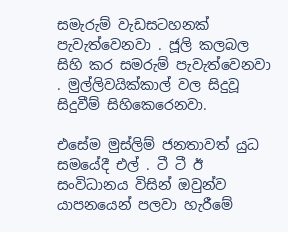සමැරුම් වැඩසටහනක් පැවැත්වෙනවා . ජූලි කලබල සිහි කර සමරුම් පැවැත්වෙනවා . මුල්ලිවයික්කාල් වල සිදුවූ සිදුවීම් සිහිකෙරෙනවා.

එසේම මුස්ලිම් ජනතාවත් යුධ සමයේදී එල් . ටී ටී ඊ සංවිධානය විසින් ඔවුන්ව යාපනයෙන් පලවා හැරීමේ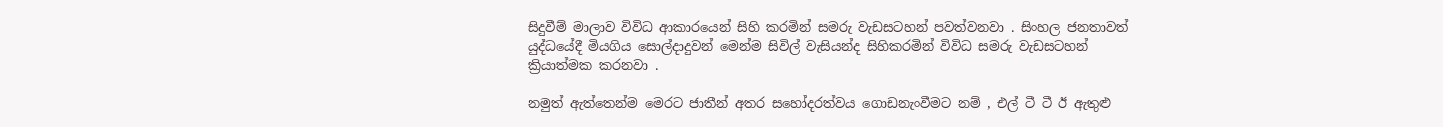සිදුවීම් මාලාව විවිධ ආකාරයෙන් සිහි කරමින් සමරු වැඩසටහන් පවත්වනවා . සිංහල ජනතාවත් යුද්ධයේදී මියගිය සොල්දාදුවන් මෙන්ම සිවිල් වැසියන්ද සිහිකරමින් විවිධ සමරු වැඩසටහන් ක්‍රියාත්මක කරනවා .

නමුත් ඇත්තෙන්ම මෙරට ජාතීන් අතර සහෝදරත්වය ගොඩනැංවීමට නම් , එල් ටී ටී ඊ ඇතුළු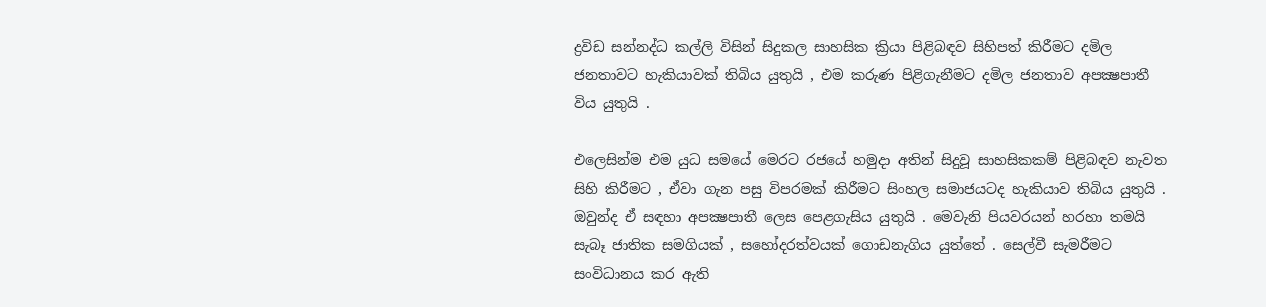ද්‍රවිඩ සන්නද්ධ කල්ලි විසින් සිදුකල සාහසික ක්‍රියා පිළිබඳව සිහිපත් කිරීමට දමිල ජනතාවට හැකියාවක් තිබිය යුතුයි , එම කරුණ පිළිගැනීමට දමිල ජනතාව අපක්‍ෂපාතී විය යුතුයි .

එලෙසින්ම එම යුධ සමයේ මෙරට රජයේ හමුදා අතින් සිදුවූ සාහසිකකම් පිළිබඳව නැවත සිහි කිරීමට , ඒවා ගැන පසු විපරමක් කිරීමට සිංහල සමාජයටද හැකියාව තිබිය යුතුයි . ඔවුන්ද ඒ සඳහා අපක්‍ෂපාතී ලෙස පෙළගැසිය යුතුයි . මෙවැනි පියවරයන් හරහා තමයි සැබෑ ජාතික සමගියක් , සහෝදරත්වයක් ගොඩනැගිය යුත්තේ . සෙල්වී සැමරීමට සංවිධානය කර ඇති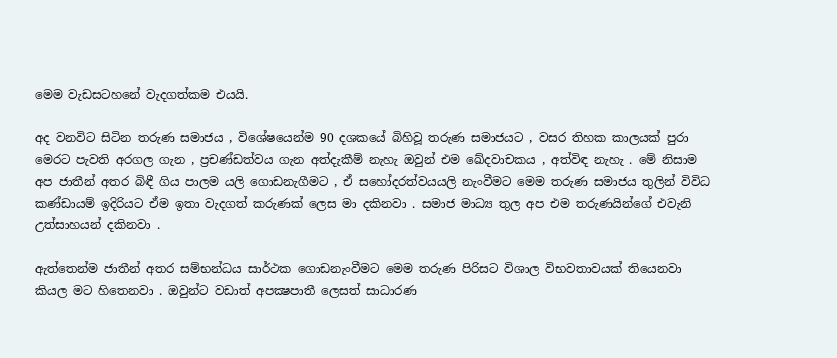මෙම වැඩසටහනේ වැදගත්කම එයයි.

අද වනවිට සිටින තරුණ සමාජය , විශේෂයෙන්ම 90 දශකයේ බිහිවූ තරුණ සමාජයට , වසර තිහක කාලයක් පුරා මෙරට පැවති අරගල ගැන , ප්‍රචණ්ඩත්වය ගැන අත්දැකීම් නැහැ ඔවුන් එම ඛේදවාචකය , අත්විඳ නැහැ . මේ නිසාම අප ජාතීන් අතර බිඳී ගිය පාලම යලි ගොඩනැගීමට , ඒ සහෝදරත්වයයලි නැංවීමට මෙම තරුණ සමාජය තුලින් විවිධ කණ්ඩායම් ඉදිරියට ඒම ඉතා වැදගත් කරුණක් ලෙස මා දකිනවා . සමාජ මාධ්‍ය තුල අප එම තරුණයින්ගේ එවැනි උත්සාහයන් දකිනවා .

ඇත්තෙන්ම ජාතීන් අතර සම්භන්ධය සාර්ථක ගොඩනැංවීමට මෙම තරුණ පිරිසට විශාල විභවතාවයක් තියෙනවා කියල මට හිතෙනවා . ඔවුන්ට වඩාත් අපක්‍ෂපාතී ලෙසත් සාධාරණ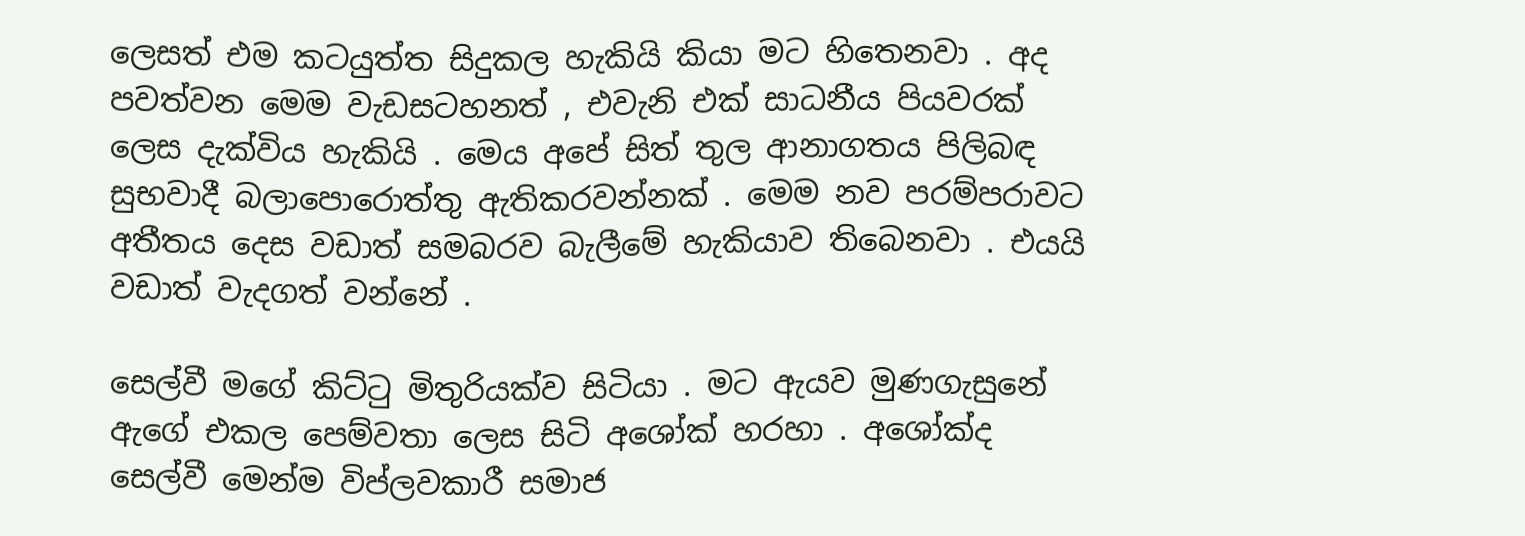ලෙසත් එම කටයුත්ත සිදුකල හැකියි කියා මට හිතෙනවා . අද පවත්වන මෙම වැඩසටහනත් , එවැනි එක් සාධනීය පියවරක් ලෙස දැක්විය හැකියි . මෙය අපේ සිත් තුල ආනාගතය පිලිබඳ සුභවාදී බලාපොරොත්තු ඇතිකරවන්නක් . මෙම නව පරම්පරාවට අතීතය දෙස වඩාත් සමබරව බැලීමේ හැකියාව තිබෙනවා . එයයි වඩාත් වැදගත් වන්නේ .

සෙල්වී මගේ කිට්ටු මිතුරියක්ව සිටියා . මට ඇයව මුණගැසුනේ ඇගේ එකල පෙම්වතා ලෙස සිටි අශෝක් හරහා . අශෝක්ද සෙල්වී මෙන්ම විප්ලවකාරී සමාජ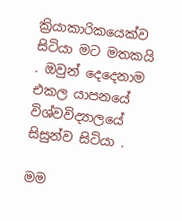ක්‍රියාකාරිකයෙක්ව සිටියා මට මතකයි . ඔවුන් දෙදෙනාම එකල යාපනයේ විශ්වවිද්‍යාලයේ සිසුන්ව සිටියා .

මම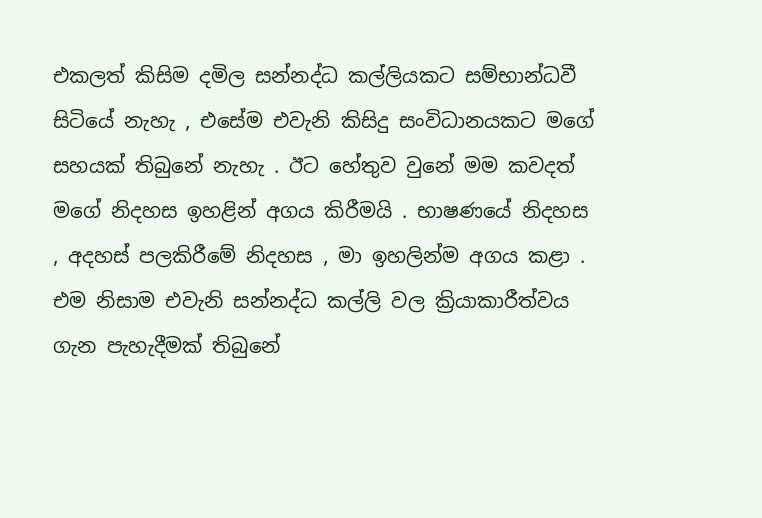එකලත් කිසිම දමිල සන්නද්ධ කල්ලියකට සම්භාන්ධවී සිටියේ නැහැ , එසේම එවැනි කිසිදු සංවිධානයකට මගේ සහයක් තිබුනේ නැහැ . ඊට හේතුව වුනේ මම කවදත් මගේ නිදහස ඉහළින් අගය කිරීමයි . භාෂණයේ නිදහස , අදහස් පලකිරීමේ නිදහස , මා ඉහලින්ම අගය කළා . එම නිසාම එවැනි සන්නද්ධ කල්ලි වල ක්‍රියාකාරීත්වය ගැන පැහැදීමක් තිබුනේ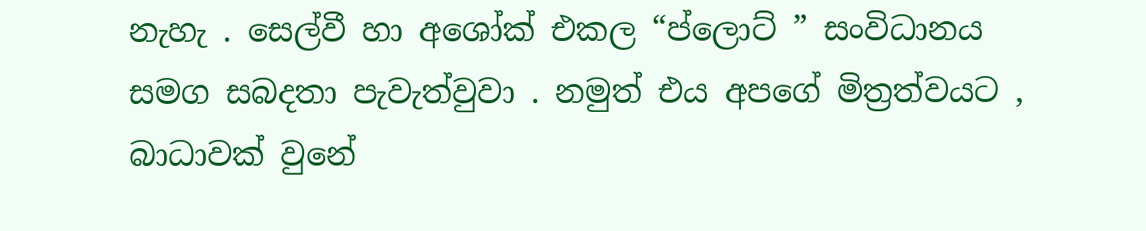නැහැ . සෙල්වී හා අශෝක් එකල “ප්ලොට් ” සංවිධානය සමග සබදතා පැවැත්වුවා . නමුත් එය අපගේ මිත්‍රත්වයට , බාධාවක් වුනේ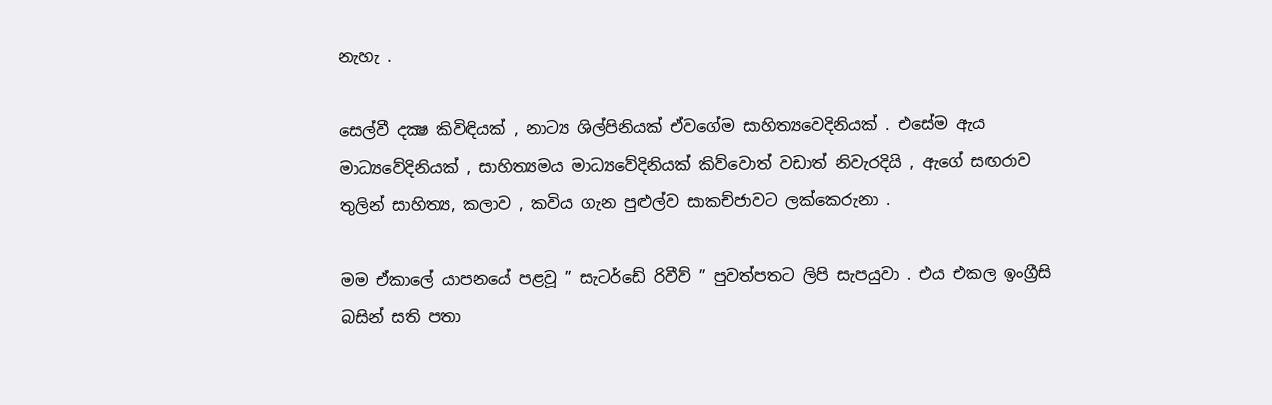නැහැ .

සෙල්වී දක්‍ෂ කිවිඳියක් , නාට්‍ය ශිල්පිනියක් ඒවගේම සාහිත්‍යවෙදිනියක් . එසේම ඇය මාධ්‍යවේදිනියක් , සාහිත්‍යමය මාධ්‍යවේදිනියක් කිව්වොත් වඩාත් නිවැරදියි , ඇගේ සඟරාව තුලින් සාහිත්‍ය, කලාව , කවිය ගැන පුළුල්ව සාකච්ජාවට ලක්කෙරුනා .

මම ඒකාලේ යාපනයේ පළවූ ” සැටර්ඩේ රිවීව් ” පුවත්පතට ලිපි සැපයුවා . එය එකල ඉංග්‍රීසි බසින් සති පතා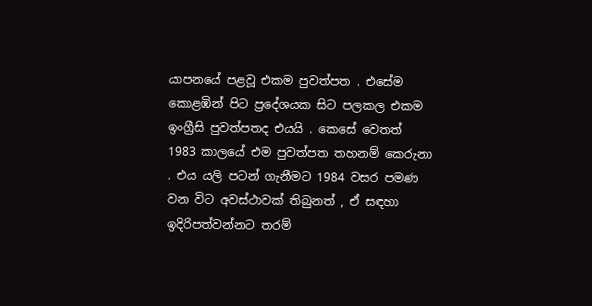යාපනයේ පළවූ එකම පුවත්පත . එසේම කොළඹින් පිට ප්‍රදේශයක සිට පලකල එකම ඉංග්‍රීසි පුවත්පතද එයයි . කෙසේ වෙතත් 1983 කාලයේ එම පුවත්පත තහනම් කෙරුනා . එය යලි පටන් ගැනීමට 1984 වසර පමණ වන විට අවස්ථාවක් තිබුනත් , ඒ සඳහා ඉදිරිපත්වන්නට තරම්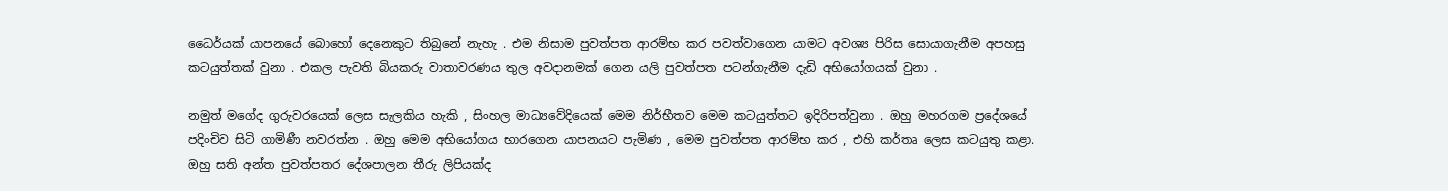ධෛර්යක් යාපනයේ බොහෝ දෙනෙකුට තිබුනේ නැහැ . එම නිසාම පුවත්පත ආරම්භ කර පවත්වාගෙන යාමට අවශ්‍ය පිරිස සොයාගැනීම අපහසු කටයුත්තක් වුනා . එකල පැවති බියකරු වාතාවරණය තුල අවදානමක් ගෙන යලි පුවත්පත පටන්ගැනීම දැඩි අභියෝගයක් වුනා .

නමුත් මගේද ගුරුවරයෙක් ලෙස සැලකිය හැකි , සිංහල මාධ්‍යවේදියෙක් මෙම නිර්භීතව මෙම කටයුත්තට ඉදිරිපත්වුනා . ඔහු මහරගම ප්‍රදේශයේ පදිංචිව සිටි ගාමිණී නවරත්න . ඔහු මෙම අභියෝගය භාරගෙන යාපනයට පැමිණ , මෙම පුවත්පත ආරම්භ කර , එහි කර්තෘ ලෙස කටයුතු කළා. ඔහු සති අන්ත පුවත්පතර දේශපාලන තීරු ලිපියක්ද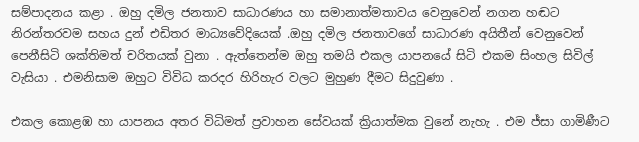සම්පාදනය කළා . ඔහු දමිල ජනතාව සාධාරණය හා සමානාත්මතාවය වෙනුවෙන් නගන හඬට නිරන්තරවම සහය දුන් එඩිතර මාධ්‍යවේදියෙක් .ඔහු දමිල ජනතාවගේ සාධාරණ අයිතීන් වෙනුවෙන් පෙනීසිටි ශක්තිමත් චරිතයක් වුනා . ඇත්තෙන්ම ඔහු තමයි එකල යාපනයේ සිටි එකම සිංහල සිවිල් වැසියා . එමනිසාම ඔහුට විවිධ කරදර හිරිහැර වලට මුහුණ දීමට සිදුවුණා .

එකල කොළඹ හා යාපනය අතර විධිමත් ප්‍රවාහන සේවයක් ක්‍රියාත්මක වුනේ නැහැ . එම ජ්සා ගාමිණීට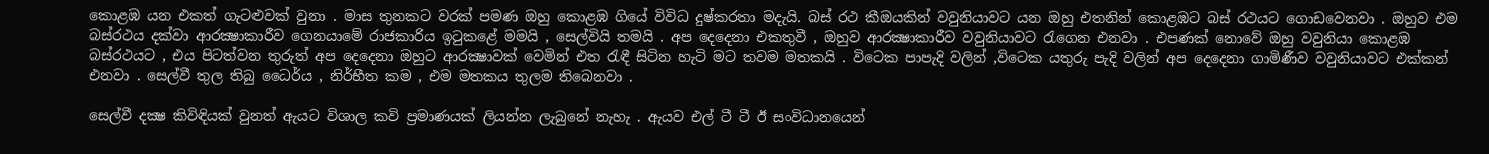කොළඹ යන එකත් ගැටළුවක් වුනා . මාස තුනකට වරක් පමණ ඔහු කොළඹ ගියේ විවිධ දුෂ්කරතා මදැයි. බස් රථ කීඔයකින් වවුනියාවට යන ඔහු එතනින් කොළඹට බස් රථයට ගොඩවෙනවා . ඔහුව එම බස්රථය දක්වා ආරක්‍ෂාකාරීව ගෙනයාමේ රාජකාරිය ඉටුකළේ මමයි , සෙල්වියි තමයි . අප දෙදෙනා එකතුවී , ඔහුව ආරක්‍ෂාකාරීව වවුනියාවට රැගෙන එනවා . එපණක් නොවේ ඔහු වවුනියා කොළඹ බස්රථයට , එය පිටත්වන තුරුත් අප දෙදෙනා ඔහුට ආරක්‍ෂාවක් වෙමින් එත රැඳී සිටින හැටි මට තවම මතකයි . විටෙක පාපැදි වලින් ,විටෙක යතුරු පැදි වලින් අප දෙදෙනා ගාමිණීව වවුනියාවට එක්කන් එනවා . සෙල්වී තුල තිබු ධෛර්ය , නිර්භීත කම , එම මතකය තුලම තිබෙනවා .

සෙල්වී දක්‍ෂ කිවිඳියක් වුනත් ඇයට විශාල කවි ප්‍රමාණයක් ලියන්න ලැබුනේ නැහැ . ඇයව එල් ටී ටී ඊ සංවිධානයෙන්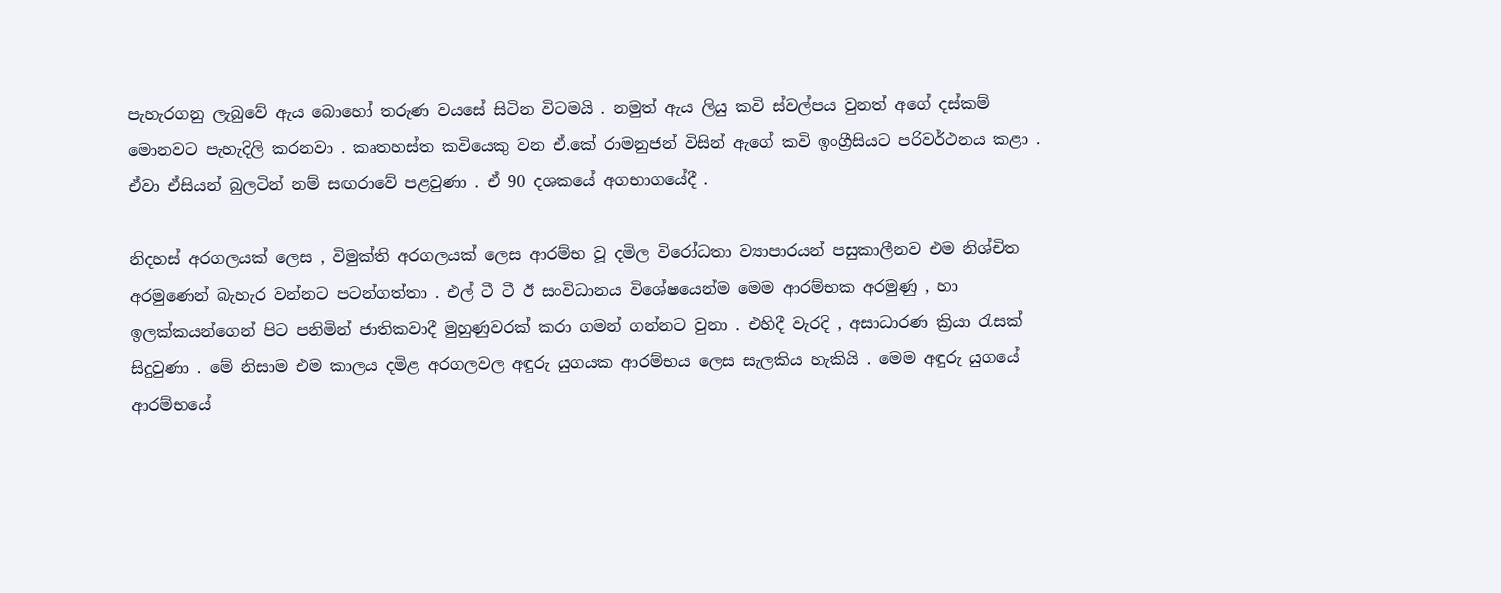පැහැරගනු ලැබුවේ ඇය බොහෝ තරුණ වයසේ සිටින විටමයි . නමුත් ඇය ලියු කවි ස්වල්පය වුනත් අගේ දස්කම් මොනවට පැහැදිලි කරනවා . කෘතහස්ත කවියෙකු වන ඒ.කේ රාමනුජන් විසින් ඇගේ කවි ඉංග්‍රීසියට පරිවර්ථනය කළා . ඒවා ඒසියන් බුලටින් නම් සඟරාවේ පළවුණා . ඒ 90 දශකයේ අගභාගයේදී .

නිදහස් අරගලයක් ලෙස , විමුක්ති අරගලයක් ලෙස ආරම්භ වූ දමිල විරෝධතා ව්‍යාපාරයන් පසුකාලීනව එම නිශ්චිත අරමුණෙන් බැහැර වන්නට පටන්ගත්තා . එල් ටී ටී ඊ සංවිධානය විශේෂයෙන්ම මෙම ආරම්භක අරමුණු , හා ඉලක්කයන්ගෙන් පිට පනිමින් ජාතිකවාදී මුහුණුවරක් කරා ගමන් ගන්නට වුනා . එහිදී වැරදි , අසාධාරණ ක්‍රියා රැසක් සිදුවුණා . මේ නිසාම එම කාලය දමිළ අරගලවල අඳුරු යුගයක ආරම්භය ලෙස සැලකිය හැකියි . මෙම අඳුරු යුගයේ ආරම්භයේ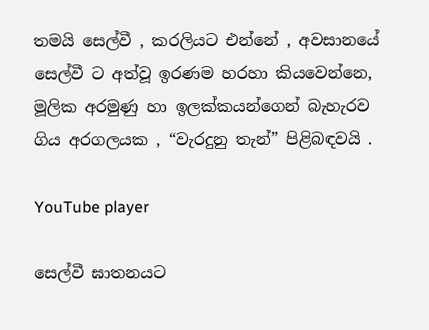තමයි සෙල්වී , කරලියට එන්නේ , අවසානයේ සෙල්වී ට අත්වූ ඉරණම හරහා කියවෙන්නෙ, මූලික අරමුණු හා ඉලක්කයන්ගෙන් බැහැරව ගිය අරගලයක , “වැරදුනු තැන්” පිළිබඳවයි .

YouTube player

සෙල්වී ඝාතනයට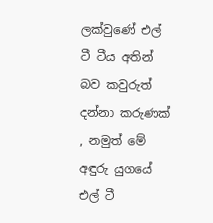ලක්වුණේ එල් ටී ටීය අතින් බව කවුරුත් දන්නා කරුණක් , නමුත් මේ අඳුරු යුගයේ එල් ටී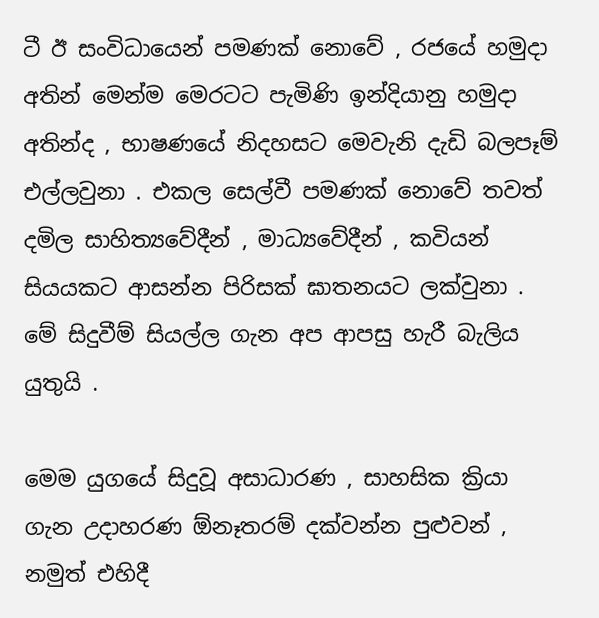ටී ඊ සංවිධායෙන් පමණක් නොවේ , රජයේ හමුදා අතින් මෙන්ම මෙරටට පැමිණි ඉන්දියානු හමුදා අතින්ද , භාෂණයේ නිදහසට මෙවැනි දැඩි බලපෑම් එල්ලවුනා . එකල සෙල්වී පමණක් නොවේ තවත් දමිල සාහිත්‍යවේදීන් , මාධ්‍යවේදීන් , කවියන් සියයකට ආසන්න පිරිසක් ඝාතනයට ලක්වුනා . මේ සිදුවීම් සියල්ල ගැන අප ආපසු හැරී බැලිය යුතුයි .

මෙම යුගයේ සිදුවූ අසාධාරණ , සාහසික ක්‍රියා ගැන උදාහරණ ඕනෑතරම් දක්වන්න පුළුවන් , නමුත් එහිදී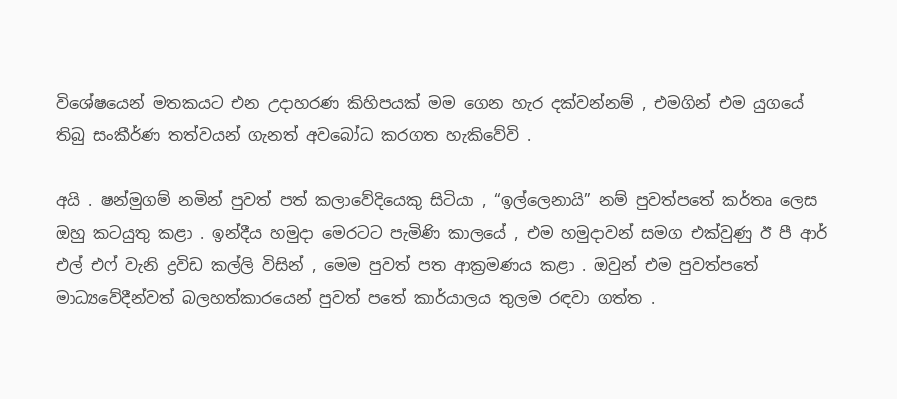විශේෂයෙන් මතකයට එන උදාහරණ කිහිපයක් මම ගෙන හැර දක්වන්නම් , එමගින් එම යුගයේ තිබු සංකීර්ණ තත්වයන් ගැනත් අවබෝධ කරගත හැකිවේවි .

අයි . ෂන්මුගම් නමින් පුවත් පත් කලාවේදියෙකු සිටියා , “ඉල්ලෙනායි” නම් පුවත්පතේ කර්තෘ ලෙස ඔහු කටයුතු කළා . ඉන්දීය හමුදා මෙරටට පැමිණි කාලයේ , එම හමුදාවන් සමග එක්වුණු ඊ පී ආර් එල් එෆ් වැනි ද්‍රවිඩ කල්ලි විසින් , මෙම පුවත් පත ආක්‍රමණය කළා . ඔවුන් එම පුවත්පතේ මාධ්‍යවේදීන්වත් බලහත්කාරයෙන් පුවත් පතේ කාර්යාලය තුලම රඳවා ගත්ත .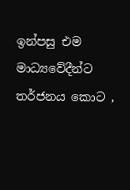ඉන්පසු එම මාධ්‍යවේදීන්ට තර්ජනය කොට ,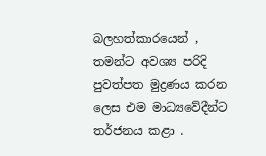බලහත්කාරයෙන් , තමන්ට අවශ්‍ය පරිදි පුවත්පත මුද්‍රණය කරන ලෙස එම මාධ්‍යවේදීන්ට තර්ජනය කළා .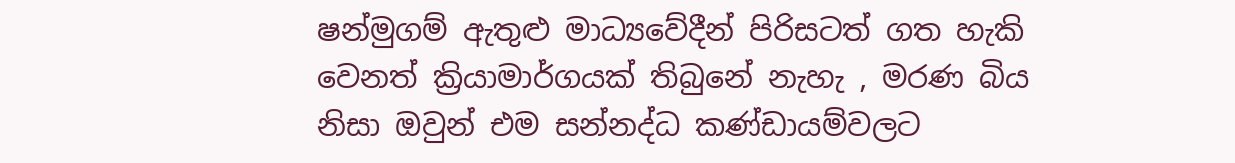ෂන්මුගම් ඇතුළු මාධ්‍යවේදීන් පිරිසටත් ගත හැකි වෙනත් ක්‍රියාමාර්ගයක් තිබුනේ නැහැ , මරණ බිය නිසා ඔවුන් එම සන්නද්ධ කණ්ඩායම්වලට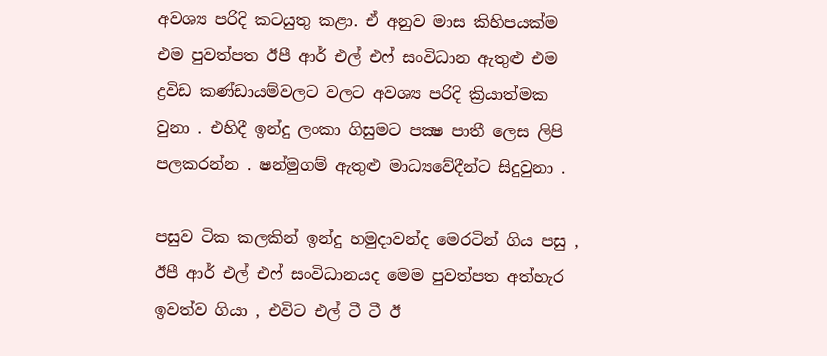අවශ්‍ය පරිදි කටයුතු කළා. ඒ අනුව මාස කිහිපයක්ම එම පුවත්පත ඊපී ආර් එල් එෆ් සංවිධාන ඇතුළු එම ද්‍රවිඩ කණ්ඩායම්වලට වලට අවශ්‍ය පරිදි ක්‍රියාත්මක වුනා . එහිදී ඉන්දු ලංකා ගිසුමට පක්‍ෂ පාතී ලෙස ලිපි පලකරන්න . ෂන්මුගම් ඇතුළු මාධ්‍යවේදීන්ට සිදුවුනා .

පසුව ටික කලකින් ඉන්දු හමුදාවන්ද මෙරටින් ගිය පසු , ඊපී ආර් එල් එෆ් සංවිධානයද මෙම පුවත්පත අත්හැර ඉවත්ව ගියා , එවිට එල් ටී ටී ඊ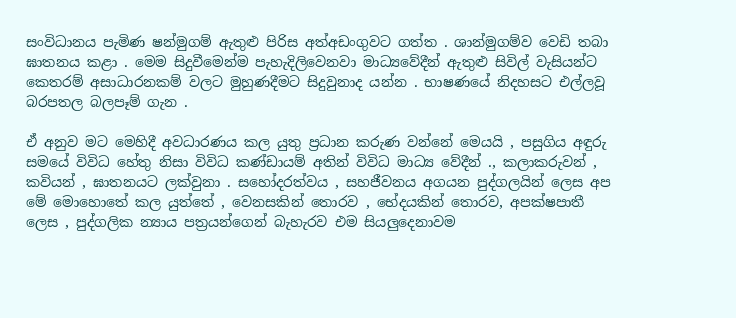සංවිධානය පැමිණ ෂන්මුගම් ඇතුළු පිරිස අත්අඩංගුවට ගත්ත . ශාන්මුගම්ව වෙඩි තබා ඝාතනය කළා . මෙම සිදුවීමෙන්ම පැහැදිලිවෙනවා මාධ්‍යවේදීන් ඇතුළු සිවිල් වැසියන්ට කෙතරම් අසාධාරනකම් වලට මුහුණදීමට සිදුවුනාද යන්න . භාෂණයේ නිදහසට එල්ලවූ බරපතල බලපෑම් ගැන .

ඒ අනුව මට මෙහිදී අවධාරණය කල යුතු ප්‍රධාන කරුණ වන්නේ මෙයයි , පසුගිය අඳුරු සමයේ විවිධ හේතු නිසා විවිධ කණ්ඩායම් අතින් විවිධ මාධ්‍ය වේදීන් ., කලාකරුවන් , කවියන් , ඝාතනයට ලක්වුනා . සහෝදරත්වය , සහජීවනය අගයන පුද්ගලයින් ලෙස අප මේ මොහොතේ කල යුත්තේ , වෙනසකින් තොරව , භේදයකින් තොරව, අපක්ෂපාතී ලෙස , පුද්ගලික න්‍යාය පත්‍රයන්ගෙන් බැහැරව එම සියලුදෙනාවම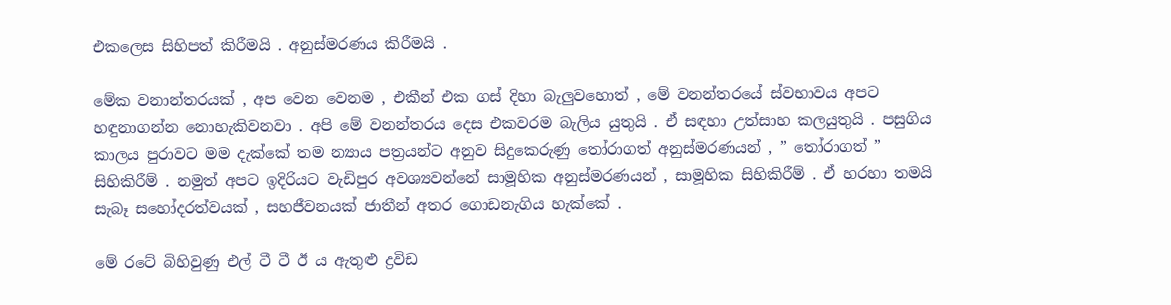එකලෙස සිහිපත් කිරීමයි . අනුස්මරණය කිරීමයි .

මේක වනාන්තරයක් , අප වෙන වෙනම , එකීන් එක ගස් දිහා බැලුවහොත් , මේ වනන්තරයේ ස්වභාවය අපට හඳුනාගන්න නොහැකිවනවා . අපි මේ වනන්තරය දෙස එකවරම බැලිය යුතුයි . ඒ සඳහා උත්සාහ කලයුතුයි . පසුගිය කාලය පුරාවට මම දැක්කේ තම න්‍යාය පත්‍රයන්ට අනුව සිදුකෙරුණු තෝරාගත් අනුස්මරණයන් , ” තෝරාගත් ” සිහිකිරීම් . නමුත් අපට ඉදිරියට වැඩිපුර අවශ්‍යවන්නේ සාමූහික අනුස්මරණයන් , සාමූහික සිහිකිරීම් . ඒ හරහා තමයි සැබෑ සහෝදරත්වයක් , සහජීවනයක් ජාතීන් අතර ගොඩනැගිය හැක්කේ .

මේ රටේ බිහිවුණු එල් ටී ටී ඊ ය ඇතුළු ද්‍රවිඩ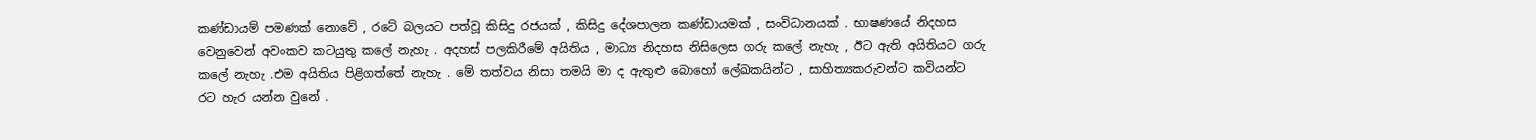කණ්ඩායම් පමණක් නොවේ , රටේ බලයට පත්වූ කිසිදු රජයක් , කිසිදු දේශපාලන කණ්ඩායමක් , සංවිධානයක් . භාෂණයේ නිදහස වෙනුවෙන් අවංකව කටයුතු කලේ නැහැ . අදහස් පලකිරීමේ අයිතිය , මාධ්‍ය නිදහස නිසිලෙස ගරු කලේ නැහැ , ඊට ඇති අයිතියට ගරු කලේ නැහැ .එම අයිතිය පිළිගත්තේ නැහැ . මේ තත්වය නිසා තමයි මා ද ඇතුළු බොහෝ ලේඛකයින්ට , සාහිත්‍යකරුවන්ට කවියන්ට රට හැර යන්න වුනේ .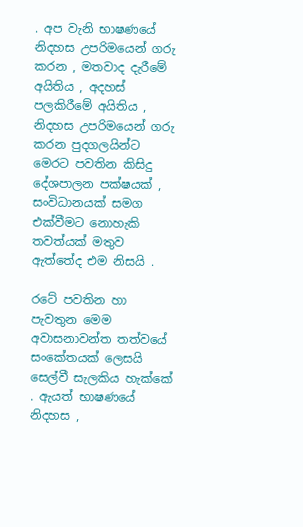. අප වැනි භාෂණයේ නිදහස උපරිමයෙන් ගරු කරන , මතවාද දැරීමේ අයිතිය , අදහස් පලකිරීමේ අයිතිය , නිදහස උපරිමයෙන් ගරු කරන පුදගලයින්ට මෙරට පවතින කිසිදු දේශපාලන පක්ෂයක් , සංවිධානයක් සමග එක්වීමට නොහැකි තවත්යක් මතුව ඇත්තේද එම නිසයි .

රටේ පවතින හා පැවතුන මෙම අවාසනාවන්ත තත්වයේ සංකේතයක් ලෙසයි සෙල්වී සැලකිය හැක්කේ . ඇයත් භාෂණයේ නිදහස ,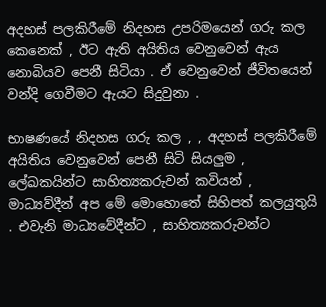අදහස් පලකිරීමේ නිදහස උපරිමයෙන් ගරු කල කෙනෙක් , ඊට ඇති අයිතිය වෙනුවෙන් ඇය නොබියව පෙනී සිටියා . ඒ වෙනුවෙන් ජීවිතයෙන් වන්දි ගෙවීමට ඇයට සිදුවුනා .

භාෂණයේ නිදහස ගරු කල , , අදහස් පලකිරීමේ අයිතිය වෙනුවෙන් පෙනී සිටි සියලුම , ලේඛකයින්ට සාහිත්‍යකරුවන් කවියන් , මාධ්‍යව්දීන් අප මේ මොහොතේ සිහිපත් කලයුතුයි . එවැනි මාධ්‍යවේදීන්ට , සාහිත්‍යකරුවන්ට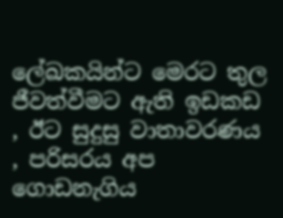ලේඛකයින්ට මෙරට තුල ජීවත්වීමට ඇති ඉඩකඩ , ඊට සුදුසු වාතාවරණය , පරිසරය අප ගොඩනැගිය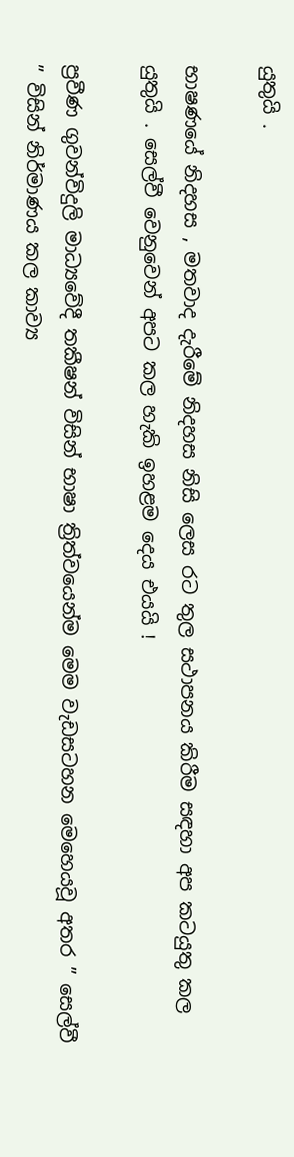යුතුයි .

භාෂණයේ නිදහස , මතවාද දැරීමේ නිදහස නිසි ලෙස රට තුල සථාපනය කිරීම සඳහා අප කටයුතු කල යුතුයි . සෙල්වී වෙනුවෙන් අපට කල හැකි ඉහළම දෙය එයයි !

ප්‍රවීණ ගුවන්විදුලි මාධ්‍යවේදී තකීෂන් විසින් භාෂා ත්‍රිත්වයෙන්ම මෙම වැඩසටහන මෙහෙයවූ අතර ” සෙල්වී ” විසින් නිර්මාණය කල කාව්‍ය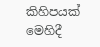කිහිපයක් මෙහිදී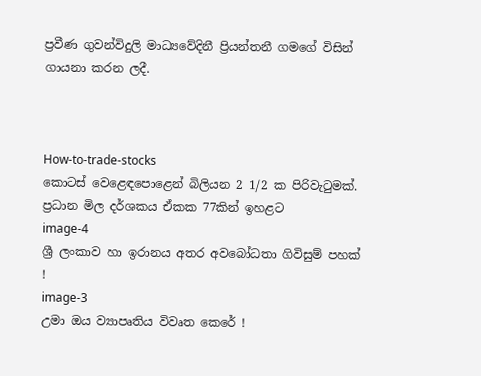ප්‍රවීණ ගුවන්විදුලි මාධ්‍යවේදිනී ප්‍රියන්තනී ගමගේ විසින් ගායනා කරන ලදී.



How-to-trade-stocks
කොටස් වෙළෙඳපොළෙන් බිලියන 2 1/2 ක පිරිවැටුමක්. ප්‍රධාන මිල දර්ශකය ඒකක 77කින් ඉහළට
image-4
ශ්‍රී ලංකාව හා ඉරානය අතර අවබෝධතා ගිවිසුම් පහක් !
image-3
උමා ඔය ව්‍යාපෘතිය විවෘත කෙරේ !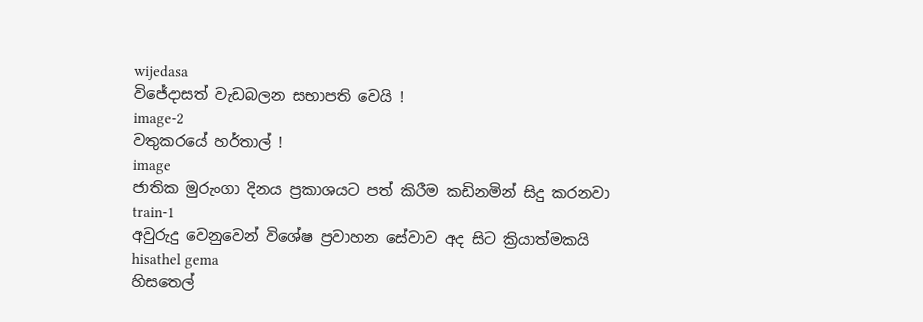wijedasa
විජේදාසත් වැඩබලන සභාපති වෙයි !
image-2
වතුකරයේ හර්තාල් !
image
ජාතික මුරුංගා දිනය ප්‍රකාශයට පත් කිරීම කඩිනමින් සිදු කරනවා
train-1
අවුරුදු වෙනුවෙන් විශේෂ ප්‍රවාහන සේවාව අද සිට ක්‍රියාත්මකයි
hisathel gema
හිසතෙල්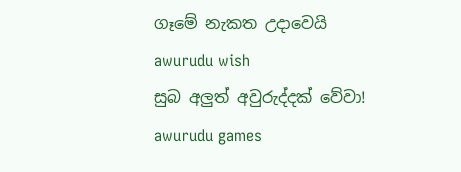ගෑමේ නැකත උදාවෙයි
awurudu wish
සුබ අලුත් අවුරුද්දක් වේවා!
awurudu games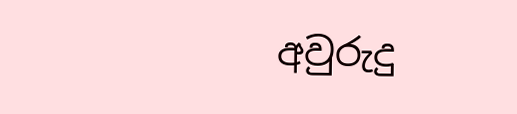අවුරුදු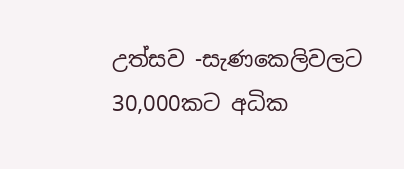උත්සව -සැණකෙලිවලට 30,000කට අධික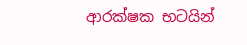ආරක්ෂක භටයින්